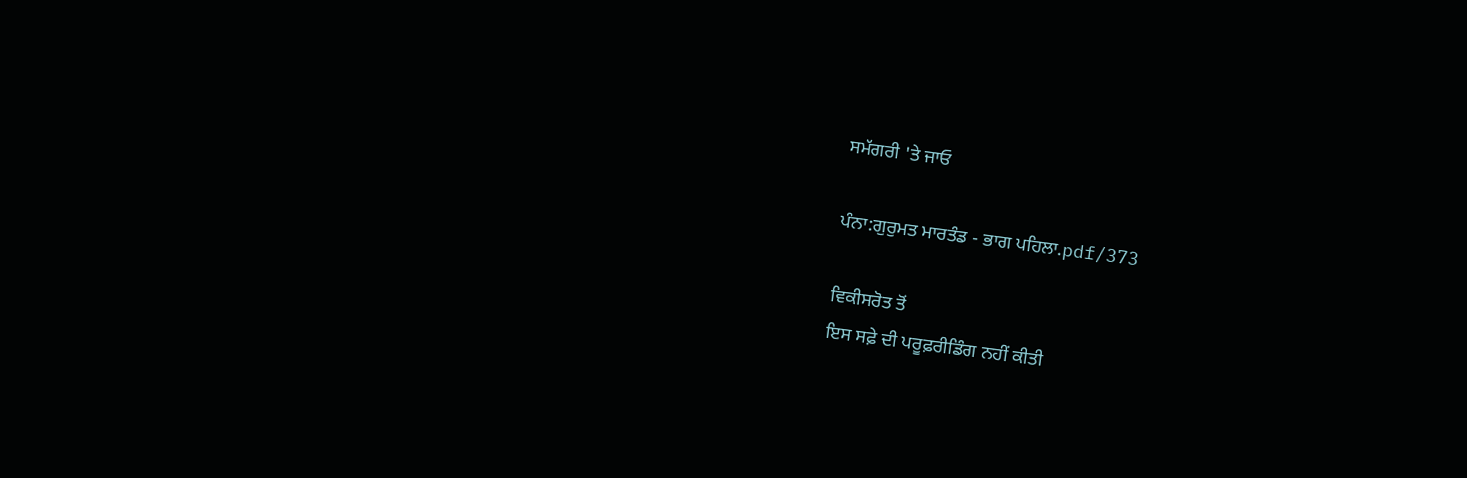ਸਮੱਗਰੀ 'ਤੇ ਜਾਓ

ਪੰਨਾ:ਗੁਰੁਮਤ ਮਾਰਤੰਡ - ਭਾਗ ਪਹਿਲਾ.pdf/373

ਵਿਕੀਸਰੋਤ ਤੋਂ
ਇਸ ਸਫ਼ੇ ਦੀ ਪਰੂਫ਼ਰੀਡਿੰਗ ਨਹੀਂ ਕੀਤੀ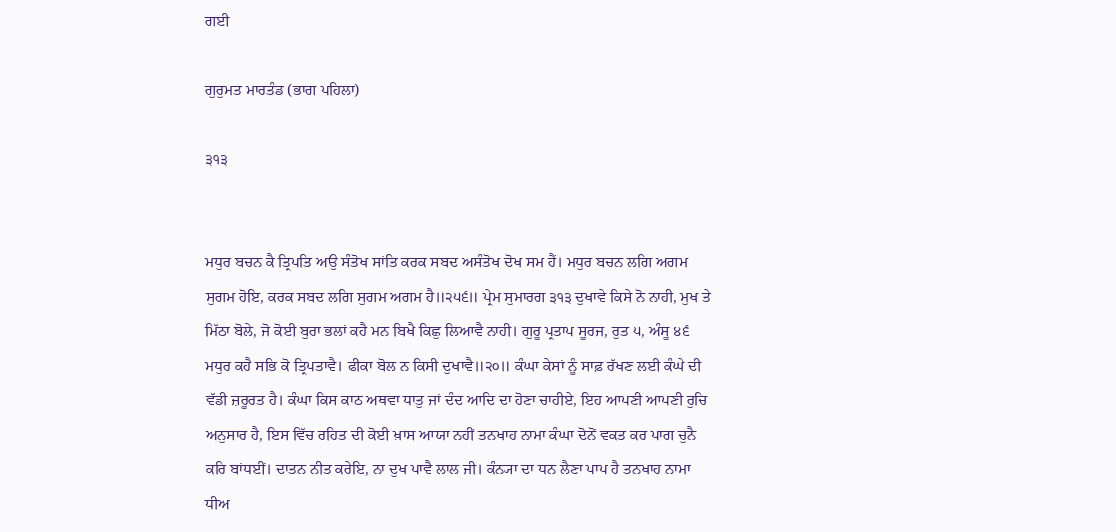ਗਈ

ਗੁਰੁਮਤ ਮਾਰਤੰਡ (ਭਾਗ ਪਹਿਲਾ)

੩੧੩


ਮਧੁਰ ਬਚਨ ਕੈ ਤ੍ਰਿਪਤਿ ਅਉ ਸੰਤੋਖ ਸਾਂਤਿ ਕਰਕ ਸਬਦ ਅਸੰਤੋਖ ਦੋਖ ਸਮ ਹੈਂ। ਮਧੁਰ ਬਚਨ ਲਗਿ ਅਗਮ ਸੁਗਮ ਹੋਇ, ਕਰਕ ਸਬਦ ਲਗਿ ਸੁਗਮ ਅਗਮ ਹੈ॥੨੫੬॥ ਪ੍ਰੇਮ ਸੁਮਾਰਗ ੩੧੩ ਦੁਖਾਵੇ ਕਿਸੇ ਨੋ ਨਾਹੀ, ਮੁਖ ਤੇ ਮਿੱਠਾ ਬੋਲੇ, ਜੋ ਕੋਈ ਬੁਰਾ ਭਲਾਂ ਕਹੈ ਮਨ ਬਿਖੈ ਕਿਛੁ ਲਿਆਵੈ ਨਾਹੀ। ਗੁਰੂ ਪ੍ਰਤਾਪ ਸੂਰਜ, ਰੁਤ ੫, ਅੰਸੂ ੪੬ ਮਧੁਰ ਕਹੈ ਸਭਿ ਕੋ ਤ੍ਰਿਪਤਾਵੈ। ਫੀਕਾ ਬੋਲ ਨ ਕਿਸੀ ਦੁਖਾਵੈ॥੨੦॥ ਕੰਘਾ ਕੇਸਾਂ ਨੂੰ ਸਾਫ਼ ਰੱਖਣ ਲਈ ਕੰਘੇ ਦੀ ਵੱਡੀ ਜ਼ਰੂਰਤ ਹੈ। ਕੰਘਾ ਕਿਸ ਕਾਠ ਅਥਵਾ ਧਾਤੁ ਜਾਂ ਦੰਦ ਆਦਿ ਦਾ ਹੋਣਾ ਚਾਹੀਏ, ਇਹ ਆਪਣੀ ਆਪਣੀ ਰੁਚਿ ਅਨੁਸਾਰ ਹੈ, ਇਸ ਵਿੱਚ ਰਹਿਤ ਦੀ ਕੋਈ ਖ਼ਾਸ ਆਯਾ ਨਹੀਂ ਤਨਖਾਹ ਨਾਮਾ ਕੰਘਾ ਦੋਨੋਂ ਵਕਤ ਕਰ ਪਾਗ ਚੁਨੈ ਕਰਿ ਬਾਂਧਈਂ। ਦਾਤਨ ਨੀਤ ਕਰੇਇ, ਨਾ ਦੁਖ ਪਾਵੈ ਲਾਲ ਜੀ। ਕੰਨ੍ਯਾ ਦਾ ਧਨ ਲੈਣਾ ਪਾਪ ਹੈ ਤਨਖਾਹ ਨਾਮਾ ਧੀਅ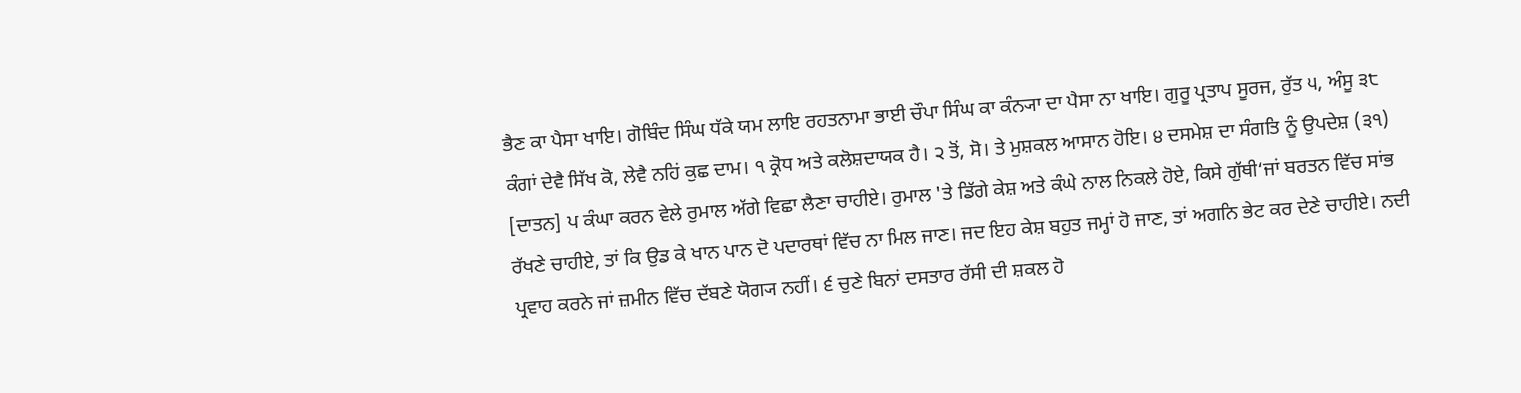ਭੈਣ ਕਾ ਪੈਸਾ ਖਾਇ। ਗੋਬਿੰਦ ਸਿੰਘ ਧੱਕੇ ਯਮ ਲਾਇ ਰਹਤਨਾਮਾ ਭਾਈ ਚੌਪਾ ਸਿੰਘ ਕਾ ਕੰਨ੍ਯਾ ਦਾ ਪੈਸਾ ਨਾ ਖਾਇ। ਗੁਰੂ ਪ੍ਰਤਾਪ ਸੂਰਜ, ਰੁੱਤ ੫, ਅੰਸੂ ੩੮ ਕੰਗਾਂ ਦੇਵੈ ਸਿੱਖ ਕੋ, ਲੇਵੈ ਨਹਿਂ ਕੁਛ ਦਾਮ। ੧ ਕ੍ਰੋਧ ਅਤੇ ਕਲੋਸ਼ਦਾਯਕ ਹੈ। ੨ ਤੋਂ, ਸੋ। ਤੇ ਮੁਸ਼ਕਲ ਆਸਾਨ ਹੋਇ। ੪ ਦਸਮੇਸ਼ ਦਾ ਸੰਗਤਿ ਨੂੰ ਉਪਦੇਸ਼ (੩੧) [ਦਾਤਨ] ਪ ਕੰਘਾ ਕਰਨ ਵੇਲੇ ਰੁਮਾਲ ਅੱਗੇ ਵਿਛਾ ਲੈਣਾ ਚਾਹੀਏ। ਰੁਮਾਲ 'ਤੇ ਡਿੱਗੇ ਕੇਸ਼ ਅਤੇ ਕੰਘੇ ਨਾਲ ਨਿਕਲੇ ਹੋਏ, ਕਿਸੇ ਗੁੱਥੀ‘ਜਾਂ ਬਰਤਨ ਵਿੱਚ ਸਾਂਭ ਰੱਖਣੇ ਚਾਹੀਏ, ਤਾਂ ਕਿ ਉਡ ਕੇ ਖਾਨ ਪਾਨ ਦੋ ਪਦਾਰਥਾਂ ਵਿੱਚ ਨਾ ਮਿਲ ਜਾਣ। ਜਦ ਇਹ ਕੇਸ਼ ਬਹੁਤ ਜਮ੍ਹਾਂ ਹੋ ਜਾਣ, ਤਾਂ ਅਗਨਿ ਭੇਟ ਕਰ ਦੇਣੇ ਚਾਹੀਏ। ਨਦੀ ਪ੍ਰਵਾਹ ਕਰਨੇ ਜਾਂ ਜ਼ਮੀਨ ਵਿੱਚ ਦੱਬਣੇ ਯੋਗ੍ਯ ਨਹੀਂ। ੬ ਚੁਣੇ ਬਿਨਾਂ ਦਸਤਾਰ ਰੱਸੀ ਦੀ ਸ਼ਕਲ ਹੋ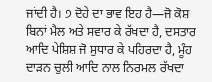ਜਾਂਦੀ ਹੈ। ੭ ਦੋਹੇ ਦਾ ਭਾਵ ਇਹ ਹੈ—ਜੋ ਕੋਸ਼ ਬਿਨਾਂ ਮੈਲ ਅਤੇ ਸਵਾਰ ਕੇ ਰੱਖਦਾ ਹੈ, ਦਸਤਾਰ ਆਦਿ ਪੇਸ਼ਿਸ਼ ਜੋ ਸੁਧਾਰ ਕੇ ਪਹਿਰਦਾ ਹੈ, ਮੂੰਹ ਦਾੜਨ ਚੁਲੀ ਆਦਿ ਨਾਲ ਨਿਰਮਲ ਰੱਖਦਾ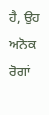ਹੈ, ਉਹ ਅਨੋਕ ਰੋਗਾਂ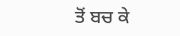ਤੋਂ ਬਚ ਕੇ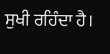ਸੁਖੀ ਰਹਿੰਦਾ ਹੈ।